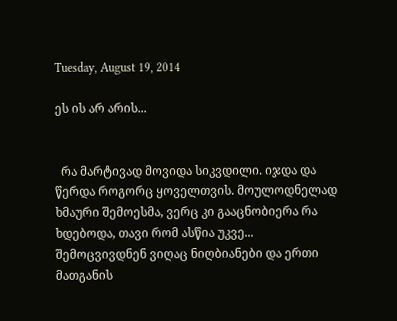Tuesday, August 19, 2014

ეს ის არ არის...


  რა მარტივად მოვიდა სიკვდილი. იჯდა და წერდა როგორც ყოველთვის. მოულოდნელად ხმაური შემოესმა, ვერც კი გააცნობიერა რა ხდებოდა, თავი რომ ასწია უკვე...  შემოცვივდნენ ვიღაც ნიღბიანები და ერთი მათგანის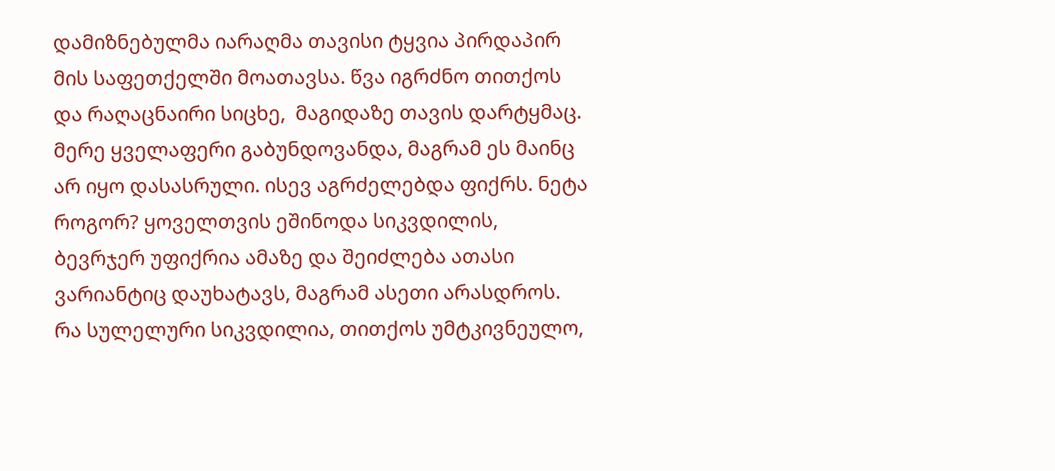დამიზნებულმა იარაღმა თავისი ტყვია პირდაპირ მის საფეთქელში მოათავსა. წვა იგრძნო თითქოს და რაღაცნაირი სიცხე,  მაგიდაზე თავის დარტყმაც. მერე ყველაფერი გაბუნდოვანდა, მაგრამ ეს მაინც არ იყო დასასრული. ისევ აგრძელებდა ფიქრს. ნეტა როგორ? ყოველთვის ეშინოდა სიკვდილის, ბევრჯერ უფიქრია ამაზე და შეიძლება ათასი ვარიანტიც დაუხატავს, მაგრამ ასეთი არასდროს. რა სულელური სიკვდილია, თითქოს უმტკივნეულო,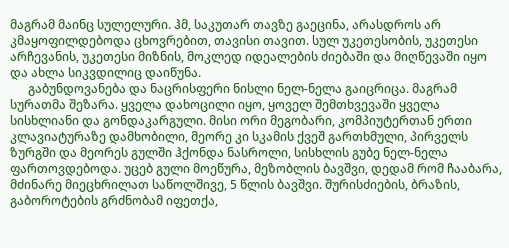მაგრამ მაინც სულელური. ჰმ, საკუთარ თავზე გაეცინა, არასდროს არ კმაყოფილდებოდა ცხოვრებით, თავისი თავით. სულ უკეთესობის, უკეთესი არჩევანის, უკეთესი მიზნის, მოკლედ იდეალების ძიებაში და მიღწევაში იყო და ახლა სიკვდილიც დაიწუნა.
      გაბუნდოვანება და ნაცრისფერი ნისლი ნელ-ნელა გაიცრიცა. მაგრამ სურათმა შეზარა. ყველა დახოცილი იყო, ყოველ შემთხვევაში ყველა სისხლიანი და გონდაკარგული. მისი ორი მეგობარი, კომპიუტერთან ერთი კლავიატურაზე დამხობილი, მეორე კი სკამის ქვეშ გართხმული, პირველს ზურგში და მეორეს გულში ჰქონდა ნასროლი, სისხლის გუბე ნელ-ნელა ფართოვდებოდა. უცებ გული მოეწურა, მეზობლის ბავშვი, დედამ რომ ჩააბარა, მძინარე მიეცხრილათ საწოლშივე, 5 წლის ბავშვი. შურისძიების, ბრაზის, გაბოროტების გრძნობამ იფეთქა,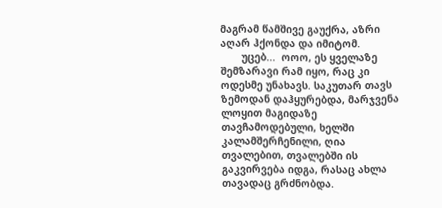მაგრამ წამშივე გაუქრა, აზრი აღარ ჰქონდა და იმიტომ.
       უცებ...  ოოო, ეს ყველაზე შემზარავი რამ იყო, რაც კი ოდესმე უნახავს. საკუთარ თავს ზემოდან დაჰყურებდა, მარჯვენა ლოყით მაგიდაზე თავჩამოდებული, ხელში კალამშერჩენილი, ღია თვალებით, თვალებში ის გაკვირვება იდგა, რასაც ახლა თავადაც გრძნობდა.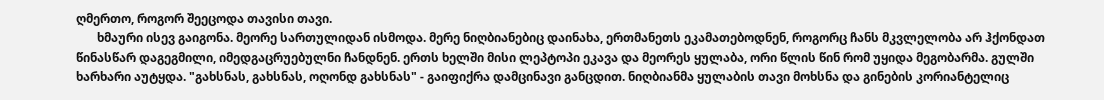ღმერთო, როგორ შეეცოდა თავისი თავი.
       ხმაური ისევ გაიგონა. მეორე სართულიდან ისმოდა. მერე ნიღბიანებიც დაინახა, ერთმანეთს ეკამათებოდნენ, როგორც ჩანს მკვლელობა არ ჰქონდათ წინასწარ დაგეგმილი, იმედგაცრუებულნი ჩანდნენ. ერთს ხელში მისი ლეპტოპი ეკავა და მეორეს ყულაბა, ორი წლის წინ რომ უყიდა მეგობარმა. გულში ხარხარი აუტყდა. "გახსნას, გახსნას, ოღონდ გახსნას" - გაიფიქრა დამცინავი განცდით. ნიღბიანმა ყულაბის თავი მოხსნა და გინების კორიანტელიც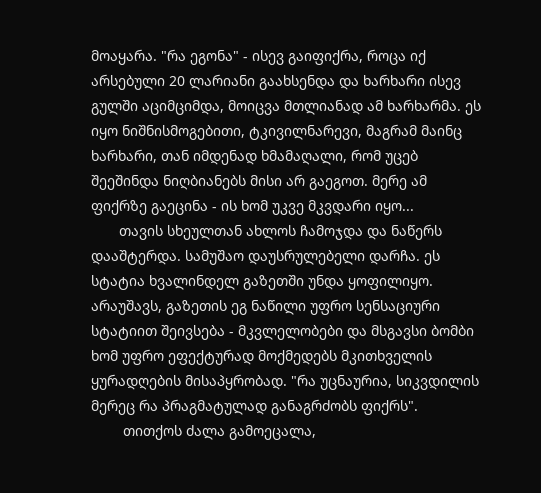მოაყარა. "რა ეგონა" - ისევ გაიფიქრა, როცა იქ არსებული 20 ლარიანი გაახსენდა და ხარხარი ისევ გულში აციმციმდა, მოიცვა მთლიანად ამ ხარხარმა. ეს იყო ნიშნისმოგებითი, ტკივილნარევი, მაგრამ მაინც ხარხარი, თან იმდენად ხმამაღალი, რომ უცებ შეეშინდა ნიღბიანებს მისი არ გაეგოთ. მერე ამ ფიქრზე გაეცინა - ის ხომ უკვე მკვდარი იყო...
       თავის სხეულთან ახლოს ჩამოჯდა და ნაწერს დააშტერდა. სამუშაო დაუსრულებელი დარჩა. ეს სტატია ხვალინდელ გაზეთში უნდა ყოფილიყო. არაუშავს, გაზეთის ეგ ნაწილი უფრო სენსაციური სტატიით შეივსება - მკვლელობები და მსგავსი ბომბი ხომ უფრო ეფექტურად მოქმედებს მკითხველის ყურადღების მისაპყრობად. "რა უცნაურია, სიკვდილის მერეც რა პრაგმატულად განაგრძობს ფიქრს".
        თითქოს ძალა გამოეცალა,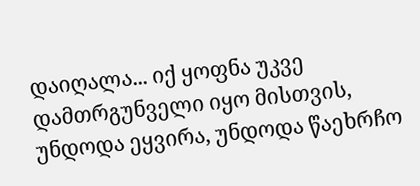დაიღალა... იქ ყოფნა უკვე დამთრგუნველი იყო მისთვის, უნდოდა ეყვირა, უნდოდა წაეხრჩო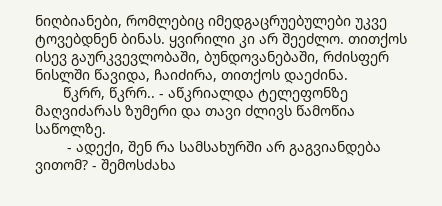ნიღბიანები, რომლებიც იმედგაცრუებულები უკვე ტოვებდნენ ბინას. ყვირილი კი არ შეეძლო. თითქოს ისევ გაურკვევლობაში, ბუნდოვანებაში, რძისფერ ნისლში წავიდა, ჩაიძირა, თითქოს დაეძინა.
       წკრრ, წკრრ.. - აწკრიალდა ტელეფონზე მაღვიძარას ზუმერი და თავი ძლივს წამოწია საწოლზე.
        - ადექი, შენ რა სამსახურში არ გაგვიანდება ვითომ? - შემოსძახა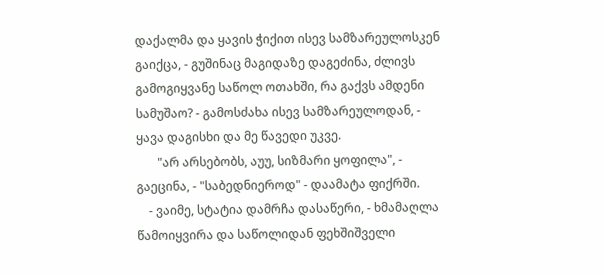დაქალმა და ყავის ჭიქით ისევ სამზარეულოსკენ გაიქცა, - გუშინაც მაგიდაზე დაგეძინა, ძლივს გამოგიყვანე საწოლ ოთახში, რა გაქვს ამდენი სამუშაო? - გამოსძახა ისევ სამზარეულოდან, - ყავა დაგისხი და მე წავედი უკვე.
       "არ არსებობს, აუუ, სიზმარი ყოფილა", - გაეცინა, - "საბედნიეროდ" - დაამატა ფიქრში.
    - ვაიმე, სტატია დამრჩა დასაწერი, - ხმამაღლა წამოიყვირა და საწოლიდან ფეხშიშველი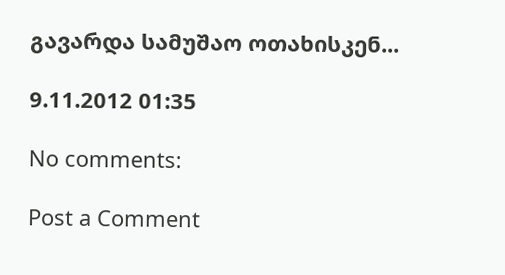გავარდა სამუშაო ოთახისკენ...

9.11.2012 01:35

No comments:

Post a Comment